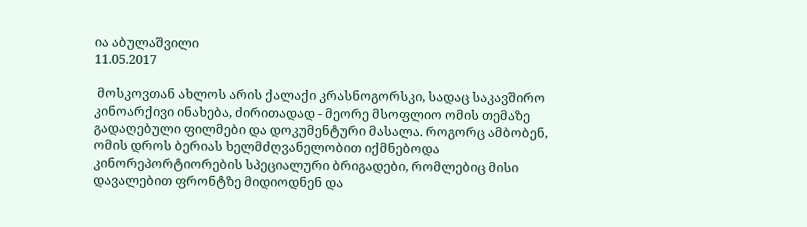ია აბულაშვილი
11.05.2017

 მოსკოვთან ახლოს არის ქალაქი კრასნოგორსკი, სადაც საკავშირო კინოარქივი ინახება, ძირითადად - მეორე მსოფლიო ომის თემაზე გადაღებული ფილმები და დოკუმენტური მასალა. როგორც ამბობენ, ომის დროს ბერიას ხელმძღვანელობით იქმნებოდა კინორეპორტიორების სპეციალური ბრიგადები, რომლებიც მისი დავალებით ფრონტზე მიდიოდნენ და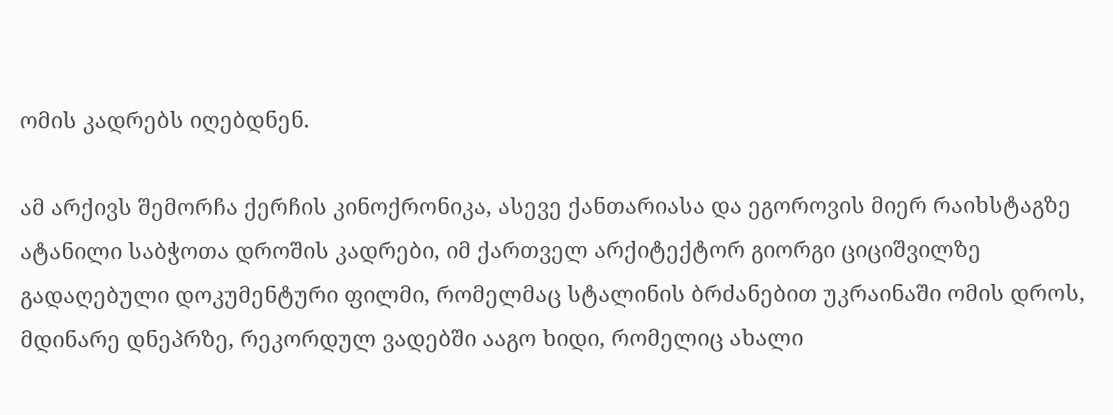ომის კადრებს იღებდნენ.

ამ არქივს შემორჩა ქერჩის კინოქრონიკა, ასევე ქანთარიასა და ეგოროვის მიერ რაიხსტაგზე ატანილი საბჭოთა დროშის კადრები, იმ ქართველ არქიტექტორ გიორგი ციციშვილზე გადაღებული დოკუმენტური ფილმი, რომელმაც სტალინის ბრძანებით უკრაინაში ომის დროს, მდინარე დნეპრზე, რეკორდულ ვადებში ააგო ხიდი, რომელიც ახალი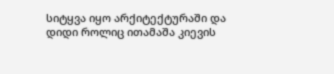სიტყვა იყო არქიტექტურაში და დიდი როლიც ითამაშა კიევის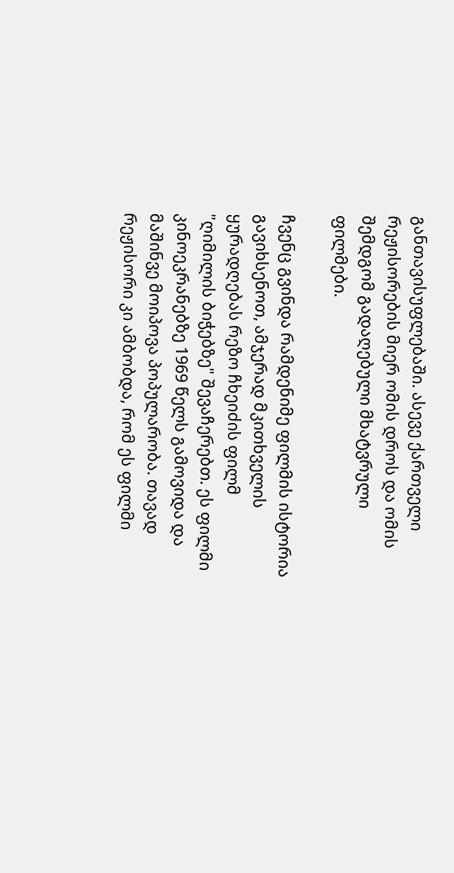განთავისუფლებაში. ასევე ქართველი რეჟისორების მიერ ომის დროს და ომის შემდგომ გადაღებული მხატვრული ფილმები.

ჩვენც გვინდა რამდენიმე ფილმის ისტორია გავიხსენოთ, ამჯერად მკითხველის ყურადღებას რეზო ჩხეიძის ფილმ "ღიმილის ბიჭებზე" შევაჩერებთ. ეს ფილმი კინოეკრანებზე 1969 წელს გამოვიდა და მაშინვე მოიპოვა პოპულარობა. თავად რეჟისორი კი ამბობდა, რომ ეს ფილმი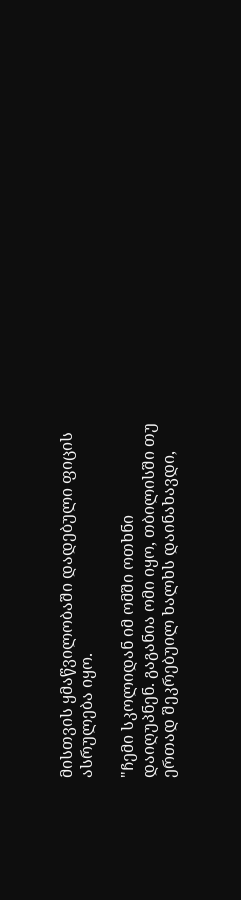მისთვის ყმაწვილობაში დადებული ფიცის ასრულება იყო.

"ჩემი სკოლიდან იმ ომში ოთხნი დაიღუპნენ. გაგანია ომი იყო, თბილისში თუ ერთად შეკრებუილ ხალხს დაინახავდი,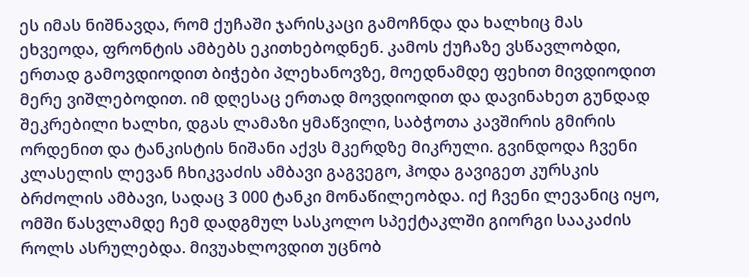ეს იმას ნიშნავდა, რომ ქუჩაში ჯარისკაცი გამოჩნდა და ხალხიც მას ეხვეოდა, ფრონტის ამბებს ეკითხებოდნენ. კამოს ქუჩაზე ვსწავლობდი, ერთად გამოვდიოდით ბიჭები პლეხანოვზე, მოედნამდე ფეხით მივდიოდით მერე ვიშლებოდით. იმ დღესაც ერთად მოვდიოდით და დავინახეთ გუნდად შეკრებილი ხალხი, დგას ლამაზი ყმაწვილი, საბჭოთა კავშირის გმირის ორდენით და ტანკისტის ნიშანი აქვს მკერდზე მიკრული. გვინდოდა ჩვენი კლასელის ლევან ჩხიკვაძის ამბავი გაგვეგო, ჰოდა გავიგეთ კურსკის ბრძოლის ამბავი, სადაც 3 000 ტანკი მონაწილეობდა. იქ ჩვენი ლევანიც იყო, ომში წასვლამდე ჩემ დადგმულ სასკოლო სპექტაკლში გიორგი სააკაძის როლს ასრულებდა. მივუახლოვდით უცნობ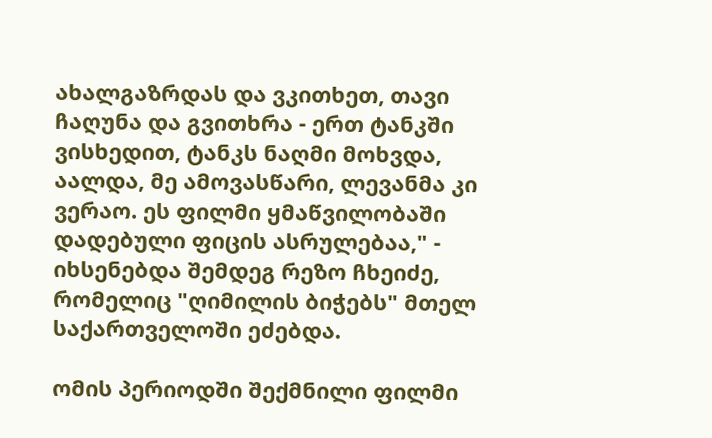ახალგაზრდას და ვკითხეთ, თავი ჩაღუნა და გვითხრა - ერთ ტანკში ვისხედით, ტანკს ნაღმი მოხვდა, აალდა, მე ამოვასწარი, ლევანმა კი ვერაო. ეს ფილმი ყმაწვილობაში დადებული ფიცის ასრულებაა," - იხსენებდა შემდეგ რეზო ჩხეიძე, რომელიც "ღიმილის ბიჭებს" მთელ საქართველოში ეძებდა.

ომის პერიოდში შექმნილი ფილმი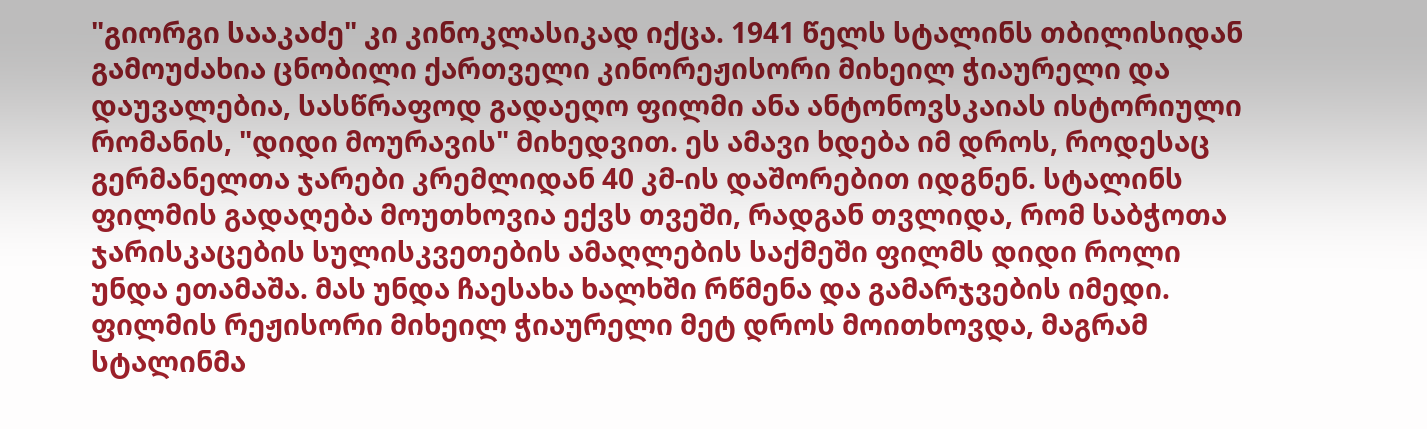"გიორგი სააკაძე" კი კინოკლასიკად იქცა. 1941 წელს სტალინს თბილისიდან გამოუძახია ცნობილი ქართველი კინორეჟისორი მიხეილ ჭიაურელი და დაუვალებია, სასწრაფოდ გადაეღო ფილმი ანა ანტონოვსკაიას ისტორიული რომანის, "დიდი მოურავის" მიხედვით. ეს ამავი ხდება იმ დროს, როდესაც გერმანელთა ჯარები კრემლიდან 40 კმ-ის დაშორებით იდგნენ. სტალინს ფილმის გადაღება მოუთხოვია ექვს თვეში, რადგან თვლიდა, რომ საბჭოთა ჯარისკაცების სულისკვეთების ამაღლების საქმეში ფილმს დიდი როლი უნდა ეთამაშა. მას უნდა ჩაესახა ხალხში რწმენა და გამარჯვების იმედი. ფილმის რეჟისორი მიხეილ ჭიაურელი მეტ დროს მოითხოვდა, მაგრამ სტალინმა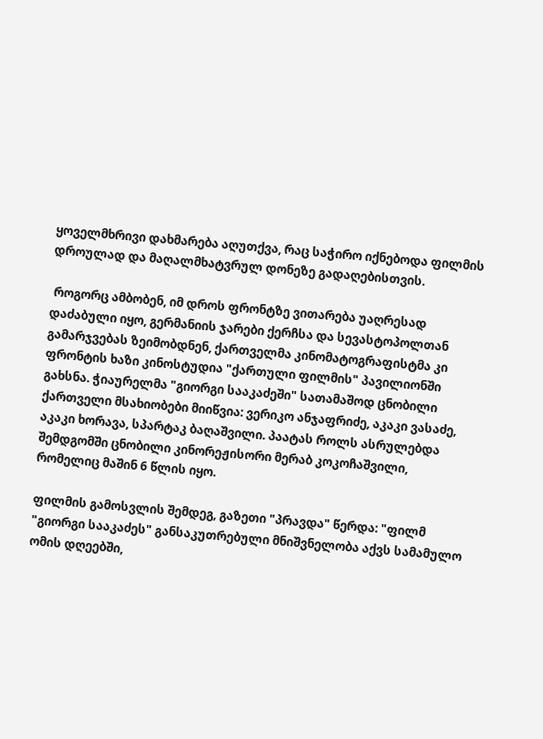ყოველმხრივი დახმარება აღუთქვა, რაც საჭირო იქნებოდა ფილმის დროულად და მაღალმხატვრულ დონეზე გადაღებისთვის.

 როგორც ამბობენ, იმ დროს ფრონტზე ვითარება უაღრესად დაძაბული იყო, გერმანიის ჯარები ქერჩსა და სევასტოპოლთან გამარჯვებას ზეიმობდნენ, ქართველმა კინომატოგრაფისტმა კი ფრონტის ხაზი კინოსტუდია "ქართული ფილმის" პავილიონში გახსნა. ჭიაურელმა "გიორგი სააკაძეში" სათამაშოდ ცნობილი ქართველი მსახიობები მიიწვია: ვერიკო ანჯაფრიძე, აკაკი ვასაძე, აკაკი ხორავა, სპარტაკ ბაღაშვილი. პაატას როლს ასრულებდა შემდგომში ცნობილი კინორეჟისორი მერაბ კოკოჩაშვილი, რომელიც მაშინ 6 წლის იყო.

ფილმის გამოსვლის შემდეგ, გაზეთი "პრავდა" წერდა: "ფილმ "გიორგი სააკაძეს" განსაკუთრებული მნიშვნელობა აქვს სამამულო ომის დღეებში,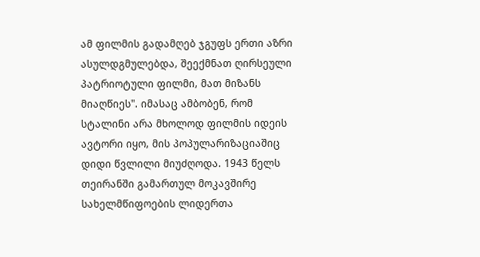ამ ფილმის გადამღებ ჯგუფს ერთი აზრი ასულდგმულებდა, შეექმნათ ღირსეული პატრიოტული ფილმი, მათ მიზანს მიაღწიეს". იმასაც ამბობენ, რომ სტალინი არა მხოლოდ ფილმის იდეის ავტორი იყო, მის პოპულარიზაციაშიც დიდი წვლილი მიუძღოდა. 1943 წელს თეირანში გამართულ მოკავშირე სახელმწიფოების ლიდერთა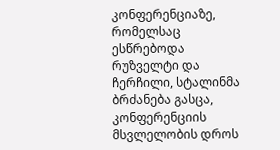კონფერენციაზე, რომელსაც ესწრებოდა რუზველტი და ჩერჩილი, სტალინმა ბრძანება გასცა, კონფერენციის მსვლელობის დროს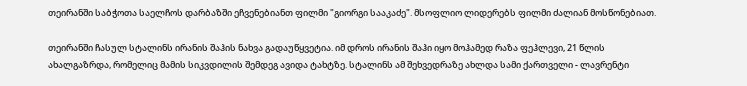თეირანში საბჭოთა საელჩოს დარბაზში ეჩვენებიანთ ფილმი "გიორგი სააკაძე". მსოფლიო ლიდერებს ფილმი ძალიან მოსწონებიათ.

თეირანში ჩასულ სტალინს ირანის შაჰის ნახვა გადაუწყვეტია. იმ დროს ირანის შაჰი იყო მოჰამედ რაზა ფეჰლევი, 21 წლის ახალგაზრდა, რომელიც მამის სიკვდილის შემდეგ ავიდა ტახტზე. სტალინს ამ შეხვედრაზე ახლდა სამი ქართველი - ლავრენტი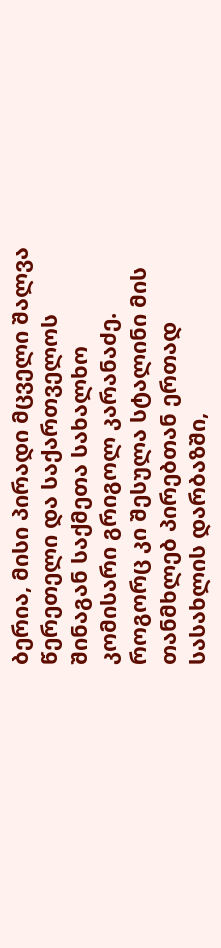ბერია, მისი პირადი მცველი შალვა წერეთელი და საქართველოს შინაგან საქმეთა სახალხო კომისარი გრიგოლ კარანაძე. როგორც კი შესულა სტალინი მის თანმხლებ პირებთან ერთად სასახლის დარბაზში,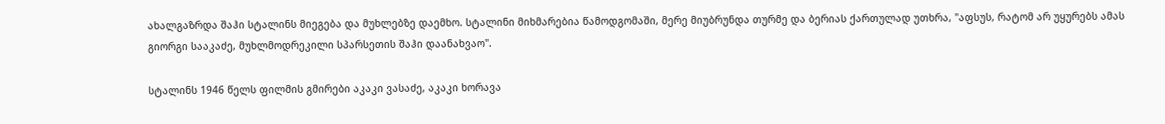ახალგაზრდა შაჰი სტალინს მიეგება და მუხლებზე დაემხო. სტალინი მიხმარებია წამოდგომაში, მერე მიუბრუნდა თურმე და ბერიას ქართულად უთხრა, "აფსუს, რატომ არ უყურებს ამას გიორგი სააკაძე, მუხლმოდრეკილი სპარსეთის შაჰი დაანახვაო".

სტალინს 1946 წელს ფილმის გმირები აკაკი ვასაძე, აკაკი ხორავა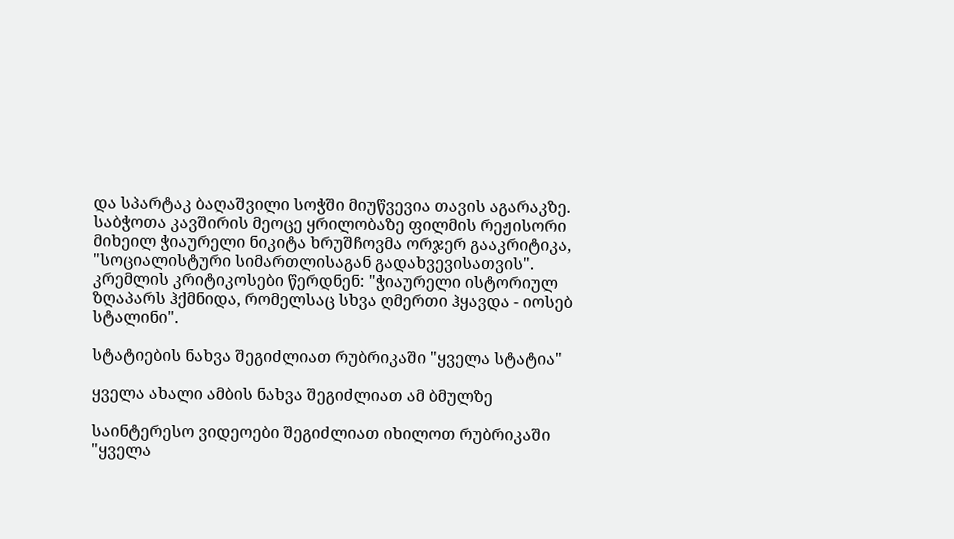და სპარტაკ ბაღაშვილი სოჭში მიუწვევია თავის აგარაკზე. საბჭოთა კავშირის მეოცე ყრილობაზე ფილმის რეჟისორი მიხეილ ჭიაურელი ნიკიტა ხრუშჩოვმა ორჯერ გააკრიტიკა, "სოციალისტური სიმართლისაგან გადახვევისათვის". კრემლის კრიტიკოსები წერდნენ: "ჭიაურელი ისტორიულ ზღაპარს ჰქმნიდა, რომელსაც სხვა ღმერთი ჰყავდა - იოსებ სტალინი".

სტატიების ნახვა შეგიძლიათ რუბრიკაში "ყველა სტატია"

ყველა ახალი ამბის ნახვა შეგიძლიათ ამ ბმულზე

საინტერესო ვიდეოები შეგიძლიათ იხილოთ რუბრიკაში "ყველა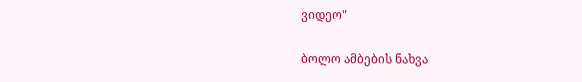ვიდეო"

ბოლო ამბების ნახვა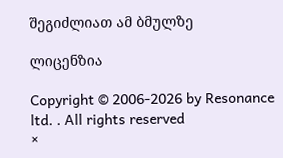შეგიძლიათ ამ ბმულზე

ლიცენზია

Copyright © 2006-2026 by Resonance ltd. . All rights reserved
×